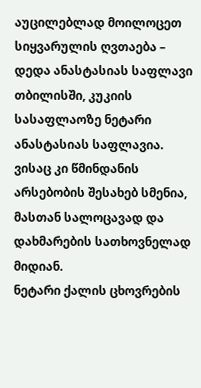აუცილებლად მოილოცეთ სიყვარულის ღვთაება – დედა ანასტასიას საფლავი
თბილისში, კუკიის სასაფლაოზე ნეტარი ანასტასიას საფლავია. ვისაც კი წმინდანის არსებობის შესახებ სმენია, მასთან სალოცავად და დახმარების სათხოვნელად მიდიან.
ნეტარი ქალის ცხოვრების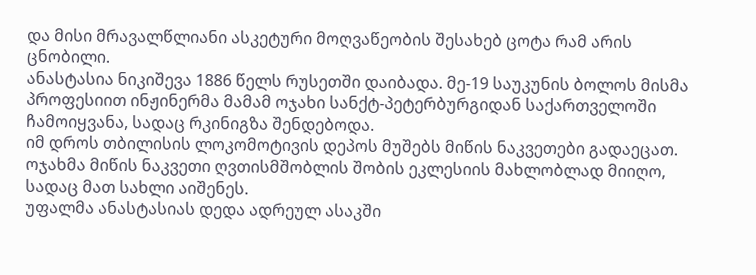და მისი მრავალწლიანი ასკეტური მოღვაწეობის შესახებ ცოტა რამ არის ცნობილი.
ანასტასია ნიკიშევა 1886 წელს რუსეთში დაიბადა. მე-19 საუკუნის ბოლოს მისმა პროფესიით ინჟინერმა მამამ ოჯახი სანქტ-პეტერბურგიდან საქართველოში ჩამოიყვანა, სადაც რკინიგზა შენდებოდა.
იმ დროს თბილისის ლოკომოტივის დეპოს მუშებს მიწის ნაკვეთები გადაეცათ. ოჯახმა მიწის ნაკვეთი ღვთისმშობლის შობის ეკლესიის მახლობლად მიიღო, სადაც მათ სახლი აიშენეს.
უფალმა ანასტასიას დედა ადრეულ ასაკში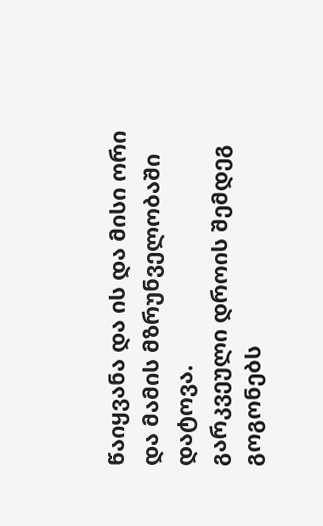წაიყვანა და ის და მისი ორი და მამის მზრუნველობაში დატოვა.
გარკვეული დროის შემდეგ გოგონებს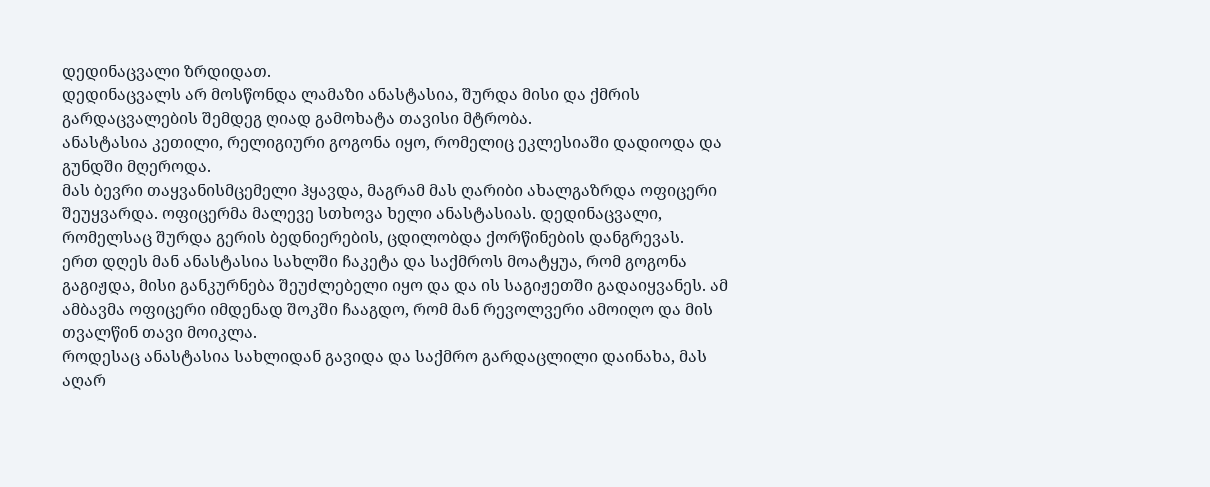დედინაცვალი ზრდიდათ.
დედინაცვალს არ მოსწონდა ლამაზი ანასტასია, შურდა მისი და ქმრის გარდაცვალების შემდეგ ღიად გამოხატა თავისი მტრობა.
ანასტასია კეთილი, რელიგიური გოგონა იყო, რომელიც ეკლესიაში დადიოდა და გუნდში მღეროდა.
მას ბევრი თაყვანისმცემელი ჰყავდა, მაგრამ მას ღარიბი ახალგაზრდა ოფიცერი შეუყვარდა. ოფიცერმა მალევე სთხოვა ხელი ანასტასიას. დედინაცვალი, რომელსაც შურდა გერის ბედნიერების, ცდილობდა ქორწინების დანგრევას.
ერთ დღეს მან ანასტასია სახლში ჩაკეტა და საქმროს მოატყუა, რომ გოგონა გაგიჟდა, მისი განკურნება შეუძლებელი იყო და და ის საგიჟეთში გადაიყვანეს. ამ ამბავმა ოფიცერი იმდენად შოკში ჩააგდო, რომ მან რევოლვერი ამოიღო და მის თვალწინ თავი მოიკლა.
როდესაც ანასტასია სახლიდან გავიდა და საქმრო გარდაცლილი დაინახა, მას აღარ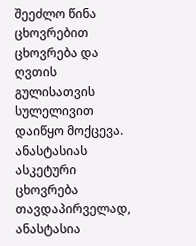შეეძლო წინა ცხოვრებით ცხოვრება და ღვთის გულისათვის სულელივით დაიწყო მოქცევა.
ანასტასიას ასკეტური ცხოვრება
თავდაპირველად, ანასტასია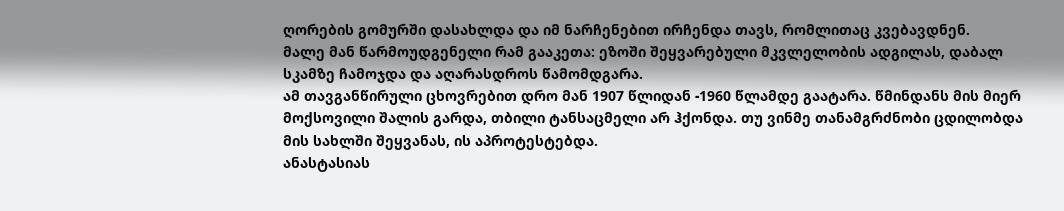ღორების გომურში დასახლდა და იმ ნარჩენებით ირჩენდა თავს, რომლითაც კვებავდნენ.
მალე მან წარმოუდგენელი რამ გააკეთა: ეზოში შეყვარებული მკვლელობის ადგილას, დაბალ სკამზე ჩამოჯდა და აღარასდროს წამომდგარა.
ამ თავგანწირული ცხოვრებით დრო მან 1907 წლიდან -1960 წლამდე გაატარა. წმინდანს მის მიერ მოქსოვილი შალის გარდა, თბილი ტანსაცმელი არ ჰქონდა. თუ ვინმე თანამგრძნობი ცდილობდა მის სახლში შეყვანას, ის აპროტესტებდა.
ანასტასიას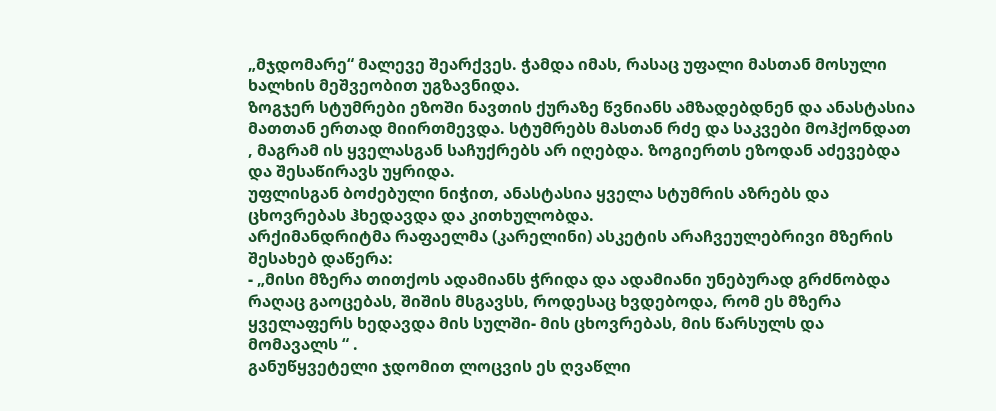„მჯდომარე“ მალევე შეარქვეს. ჭამდა იმას, რასაც უფალი მასთან მოსული ხალხის მეშვეობით უგზავნიდა.
ზოგჯერ სტუმრები ეზოში ნავთის ქურაზე წვნიანს ამზადებდნენ და ანასტასია მათთან ერთად მიირთმევდა. სტუმრებს მასთან რძე და საკვები მოჰქონდათ , მაგრამ ის ყველასგან საჩუქრებს არ იღებდა. ზოგიერთს ეზოდან აძევებდა და შესაწირავს უყრიდა.
უფლისგან ბოძებული ნიჭით, ანასტასია ყველა სტუმრის აზრებს და ცხოვრებას ჰხედავდა და კითხულობდა.
არქიმანდრიტმა რაფაელმა (კარელინი) ასკეტის არაჩვეულებრივი მზერის შესახებ დაწერა:
- „მისი მზერა თითქოს ადამიანს ჭრიდა და ადამიანი უნებურად გრძნობდა რაღაც გაოცებას, შიშის მსგავსს, როდესაც ხვდებოდა, რომ ეს მზერა ყველაფერს ხედავდა მის სულში- მის ცხოვრებას, მის წარსულს და მომავალს “ .
განუწყვეტელი ჯდომით ლოცვის ეს ღვაწლი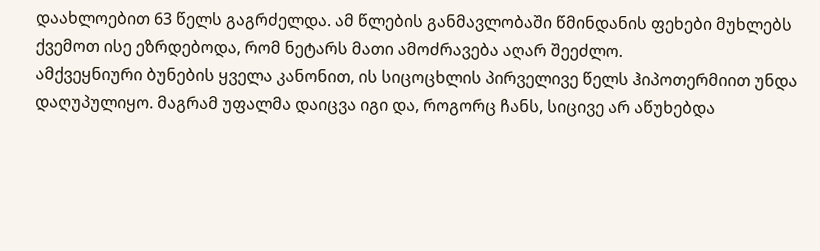დაახლოებით 63 წელს გაგრძელდა. ამ წლების განმავლობაში წმინდანის ფეხები მუხლებს ქვემოთ ისე ეზრდებოდა, რომ ნეტარს მათი ამოძრავება აღარ შეეძლო.
ამქვეყნიური ბუნების ყველა კანონით, ის სიცოცხლის პირველივე წელს ჰიპოთერმიით უნდა დაღუპულიყო. მაგრამ უფალმა დაიცვა იგი და, როგორც ჩანს, სიცივე არ აწუხებდა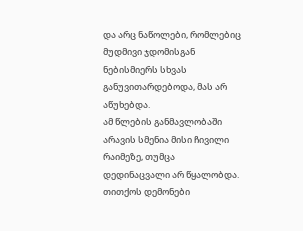და არც ნაწოლები, რომლებიც მუდმივი ჯდომისგან ნებისმიერს სხვას განუვითარდებოდა, მას არ აწუხებდა.
ამ წლების განმავლობაში არავის სმენია მისი ჩივილი რაიმეზე, თუმცა დედინაცვალი არ წყალობდა. თითქოს დემონები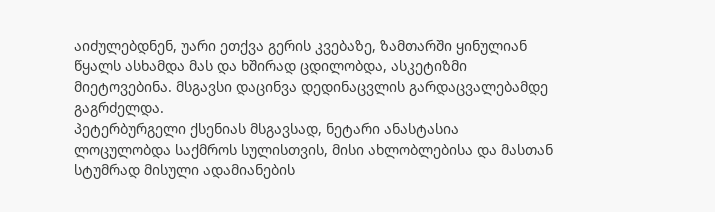აიძულებდნენ, უარი ეთქვა გერის კვებაზე, ზამთარში ყინულიან წყალს ასხამდა მას და ხშირად ცდილობდა, ასკეტიზმი მიეტოვებინა. მსგავსი დაცინვა დედინაცვლის გარდაცვალებამდე გაგრძელდა.
პეტერბურგელი ქსენიას მსგავსად, ნეტარი ანასტასია ლოცულობდა საქმროს სულისთვის, მისი ახლობლებისა და მასთან სტუმრად მისული ადამიანების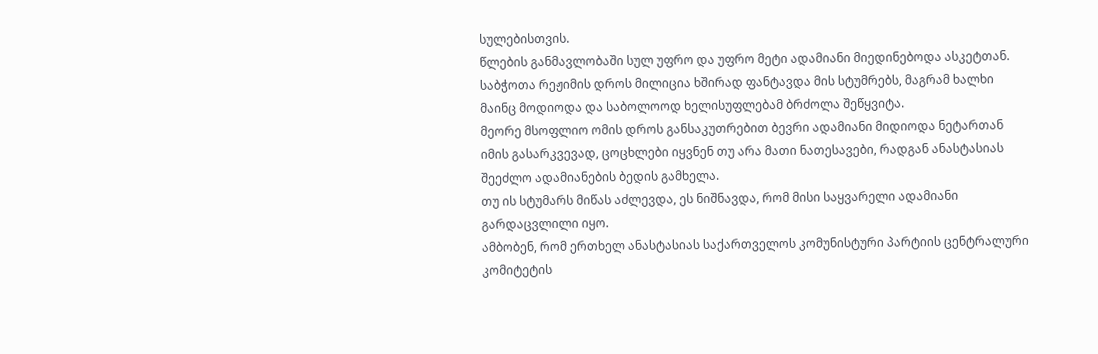სულებისთვის.
წლების განმავლობაში სულ უფრო და უფრო მეტი ადამიანი მიედინებოდა ასკეტთან. საბჭოთა რეჟიმის დროს მილიცია ხშირად ფანტავდა მის სტუმრებს, მაგრამ ხალხი მაინც მოდიოდა და საბოლოოდ ხელისუფლებამ ბრძოლა შეწყვიტა.
მეორე მსოფლიო ომის დროს განსაკუთრებით ბევრი ადამიანი მიდიოდა ნეტართან იმის გასარკვევად, ცოცხლები იყვნენ თუ არა მათი ნათესავები, რადგან ანასტასიას შეეძლო ადამიანების ბედის გამხელა.
თუ ის სტუმარს მიწას აძლევდა, ეს ნიშნავდა, რომ მისი საყვარელი ადამიანი გარდაცვლილი იყო.
ამბობენ, რომ ერთხელ ანასტასიას საქართველოს კომუნისტური პარტიის ცენტრალური კომიტეტის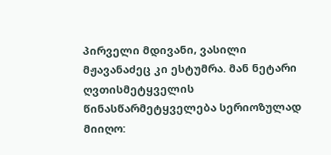პირველი მდივანი, ვასილი მჟავანაძეც კი ესტუმრა. მან ნეტარი ღვთისმეტყველის წინასწარმეტყველება სერიოზულად მიიღო: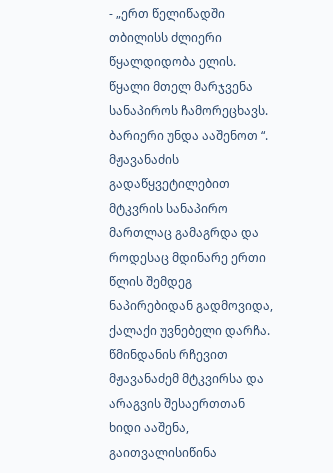- „ერთ წელიწადში თბილისს ძლიერი წყალდიდობა ელის. წყალი მთელ მარჯვენა სანაპიროს ჩამორეცხავს. ბარიერი უნდა ააშენოთ “.
მჟავანაძის გადაწყვეტილებით მტკვრის სანაპირო მართლაც გამაგრდა და როდესაც მდინარე ერთი წლის შემდეგ ნაპირებიდან გადმოვიდა, ქალაქი უვნებელი დარჩა.
წმინდანის რჩევით მჟავანაძემ მტკვირსა და არაგვის შესაერთთან ხიდი ააშენა, გაითვალისიწინა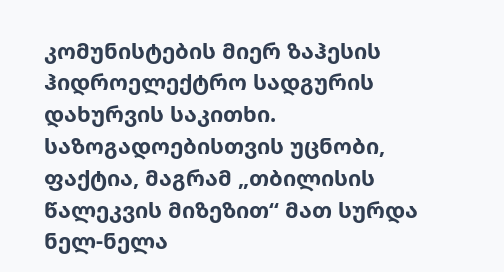კომუნისტების მიერ ზაჰესის ჰიდროელექტრო სადგურის დახურვის საკითხი.
საზოგადოებისთვის უცნობი, ფაქტია, მაგრამ „თბილისის წალეკვის მიზეზით“ მათ სურდა ნელ-ნელა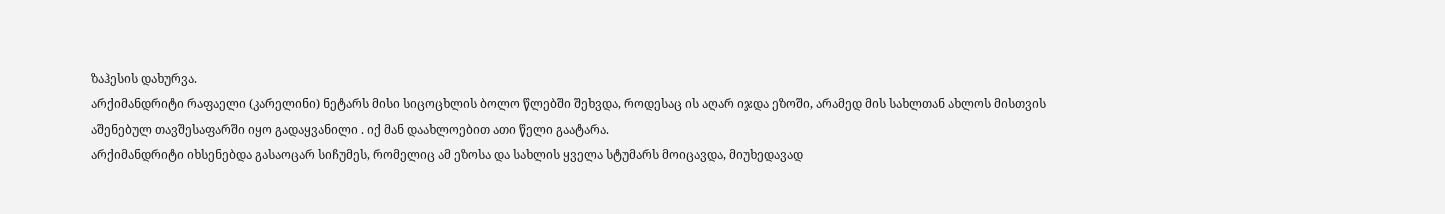ზაჰესის დახურვა.
არქიმანდრიტი რაფაელი (კარელინი) ნეტარს მისი სიცოცხლის ბოლო წლებში შეხვდა, როდესაც ის აღარ იჯდა ეზოში, არამედ მის სახლთან ახლოს მისთვის აშენებულ თავშესაფარში იყო გადაყვანილი . იქ მან დაახლოებით ათი წელი გაატარა.
არქიმანდრიტი იხსენებდა გასაოცარ სიჩუმეს, რომელიც ამ ეზოსა და სახლის ყველა სტუმარს მოიცავდა, მიუხედავად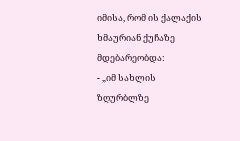იმისა, რომ ის ქალაქის ხმაურიან ქუჩაზე მდებარეობდა:
- „იმ სახლის ზღურბლზე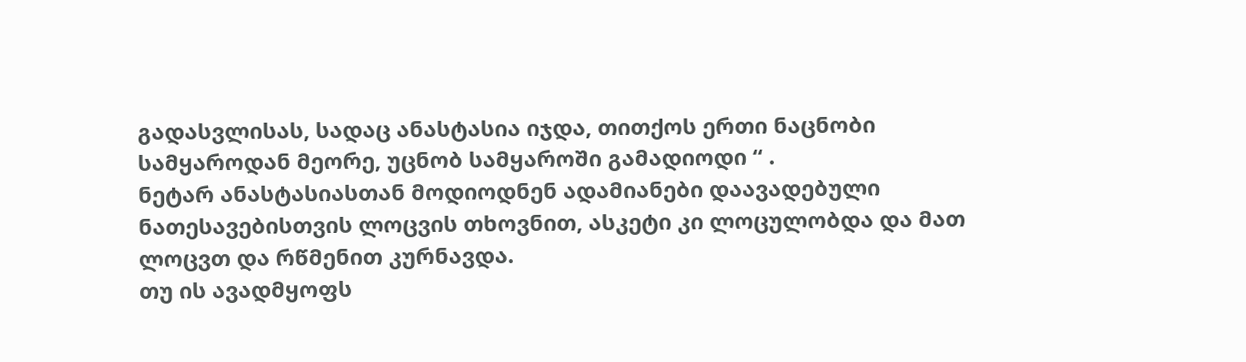გადასვლისას, სადაც ანასტასია იჯდა, თითქოს ერთი ნაცნობი სამყაროდან მეორე, უცნობ სამყაროში გამადიოდი “ .
ნეტარ ანასტასიასთან მოდიოდნენ ადამიანები დაავადებული ნათესავებისთვის ლოცვის თხოვნით, ასკეტი კი ლოცულობდა და მათ ლოცვთ და რწმენით კურნავდა.
თუ ის ავადმყოფს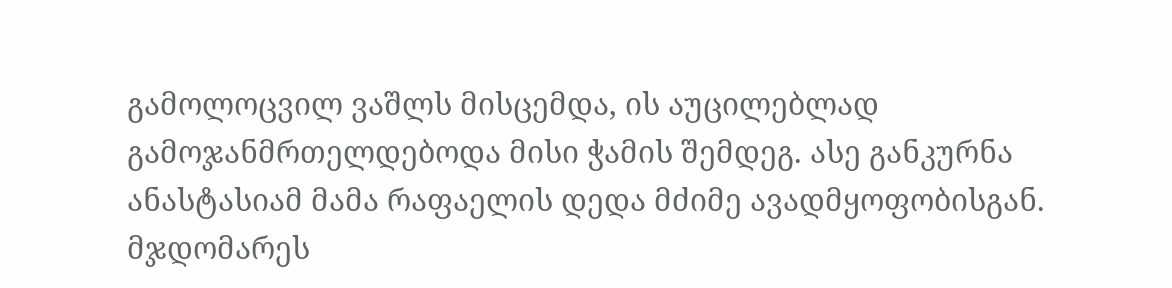გამოლოცვილ ვაშლს მისცემდა, ის აუცილებლად გამოჯანმრთელდებოდა მისი ჭამის შემდეგ. ასე განკურნა ანასტასიამ მამა რაფაელის დედა მძიმე ავადმყოფობისგან.
მჯდომარეს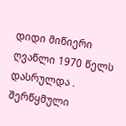დიდი მიწიერი ღვაწლი 1970 წელს დასრულდა . შერწყმული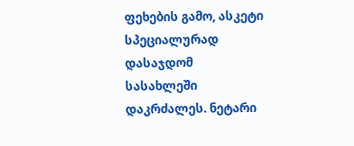ფეხების გამო, ასკეტი სპეციალურად დასაჯდომ სასახლეში დაკრძალეს. ნეტარი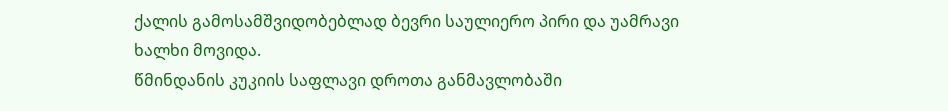ქალის გამოსამშვიდობებლად ბევრი საულიერო პირი და უამრავი ხალხი მოვიდა.
წმინდანის კუკიის საფლავი დროთა განმავლობაში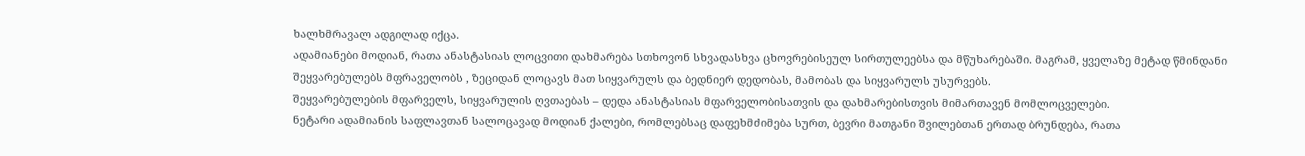ხალხმრავალ ადგილად იქცა.
ადამიანები მოდიან, რათა ანასტასიას ლოცვითი დახმარება სთხოვონ სხვადასხვა ცხოვრებისეულ სირთულეებსა და მწუხარებაში. მაგრამ, ყველაზე მეტად წმინდანი შეყვარებულებს მფრაველობს , ზეციდან ლოცავს მათ სიყვარულს და ბედნიერ დედობას, მამობას და სიყვარულს უსურვებს.
შეყვარებულების მფარველს, სიყვარულის ღვთაებას – დედა ანასტასიას მფარველობისათვის და დახმარებისთვის მიმართავენ მომლოცველები.
ნეტარი ადამიანის საფლავთან სალოცავად მოდიან ქალები, რომლებსაც დაფეხმძიმება სურთ, ბევრი მათგანი შვილებთან ერთად ბრუნდება, რათა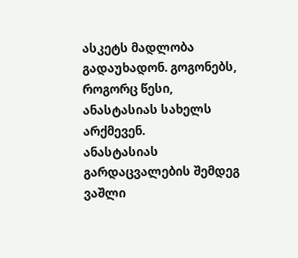ასკეტს მადლობა გადაუხადონ. გოგონებს, როგორც წესი, ანასტასიას სახელს არქმევენ.
ანასტასიას გარდაცვალების შემდეგ ვაშლი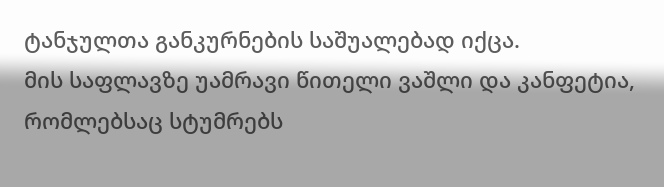ტანჯულთა განკურნების საშუალებად იქცა.
მის საფლავზე უამრავი წითელი ვაშლი და კანფეტია, რომლებსაც სტუმრებს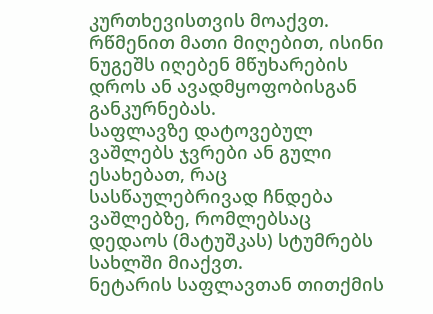კურთხევისთვის მოაქვთ. რწმენით მათი მიღებით, ისინი ნუგეშს იღებენ მწუხარების დროს ან ავადმყოფობისგან განკურნებას.
საფლავზე დატოვებულ ვაშლებს ჯვრები ან გული ესახებათ, რაც სასწაულებრივად ჩნდება ვაშლებზე, რომლებსაც დედაოს (მატუშკას) სტუმრებს სახლში მიაქვთ.
ნეტარის საფლავთან თითქმის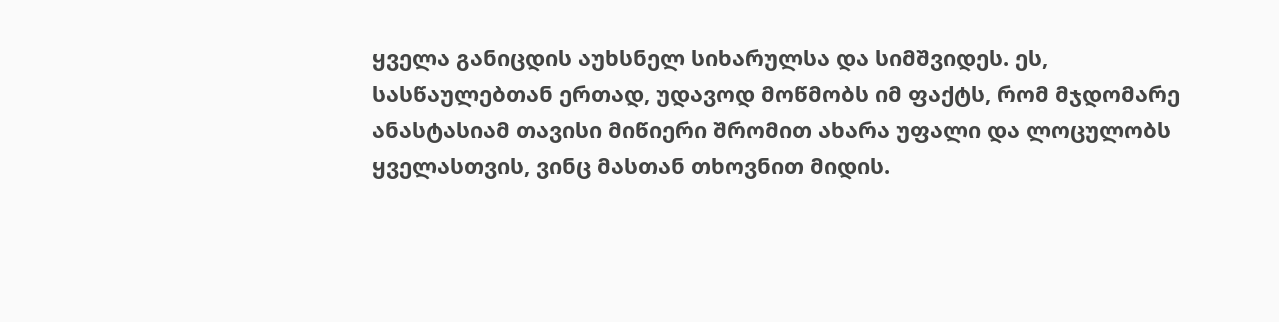ყველა განიცდის აუხსნელ სიხარულსა და სიმშვიდეს. ეს, სასწაულებთან ერთად, უდავოდ მოწმობს იმ ფაქტს, რომ მჯდომარე ანასტასიამ თავისი მიწიერი შრომით ახარა უფალი და ლოცულობს ყველასთვის, ვინც მასთან თხოვნით მიდის.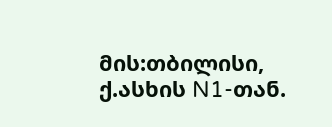მის:თბილისი, ქ.ასხის N1-თან.